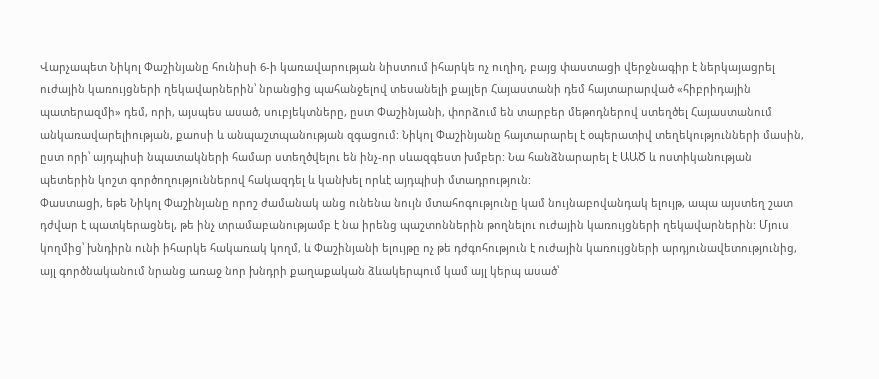Վարչապետ Նիկոլ Փաշինյանը հունիսի 6-ի կառավարության նիստում իհարկե ոչ ուղիղ, բայց փաստացի վերջնագիր է ներկայացրել ուժային կառույցների ղեկավարներին՝ նրանցից պահանջելով տեսանելի քայլեր Հայաստանի դեմ հայտարարված «հիբրիդային պատերազմի» դեմ, որի, այսպես ասած, սուբյեկտները, ըստ Փաշինյանի, փորձում են տարբեր մեթոդներով ստեղծել Հայաստանում անկառավարելիության, քաոսի և անպաշտպանության զգացում: Նիկոլ Փաշինյանը հայտարարել է օպերատիվ տեղեկությունների մասին, ըստ որի՝ այդպիսի նպատակների համար ստեղծվելու են ինչ-որ սևազգեստ խմբեր: Նա հանձնարարել է ԱԱԾ և ոստիկանության պետերին կոշտ գործողություններով հակազդել և կանխել որևէ այդպիսի մտադրություն:
Փաստացի, եթե Նիկոլ Փաշինյանը որոշ ժամանակ անց ունենա նույն մտահոգությունը կամ նույնաբովանդակ ելույթ, ապա այստեղ շատ դժվար է պատկերացնել, թե ինչ տրամաբանությամբ է նա իրենց պաշտոններին թողնելու ուժային կառույցների ղեկավարներին: Մյուս կողմից՝ խնդիրն ունի իհարկե հակառակ կողմ, և Փաշինյանի ելույթը ոչ թե դժգոհություն է ուժային կառույցների արդյունավետությունից, այլ գործնականում նրանց առաջ նոր խնդրի քաղաքական ձևակերպում կամ այլ կերպ ասած՝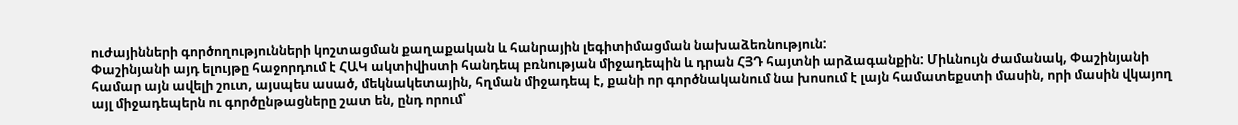ուժայինների գործողությունների կոշտացման քաղաքական և հանրային լեգիտիմացման նախաձեռնություն:
Փաշինյանի այդ ելույթը հաջորդում է ՀԱԿ ակտիվիստի հանդեպ բռնության միջադեպին և դրան ՀՅԴ հայտնի արձագանքին: Միևնույն ժամանակ, Փաշինյանի համար այն ավելի շուտ, այսպես ասած, մեկնակետային, հղման միջադեպ է, քանի որ գործնականում նա խոսում է լայն համատեքստի մասին, որի մասին վկայող այլ միջադեպերն ու գործընթացները շատ են, ընդ որում՝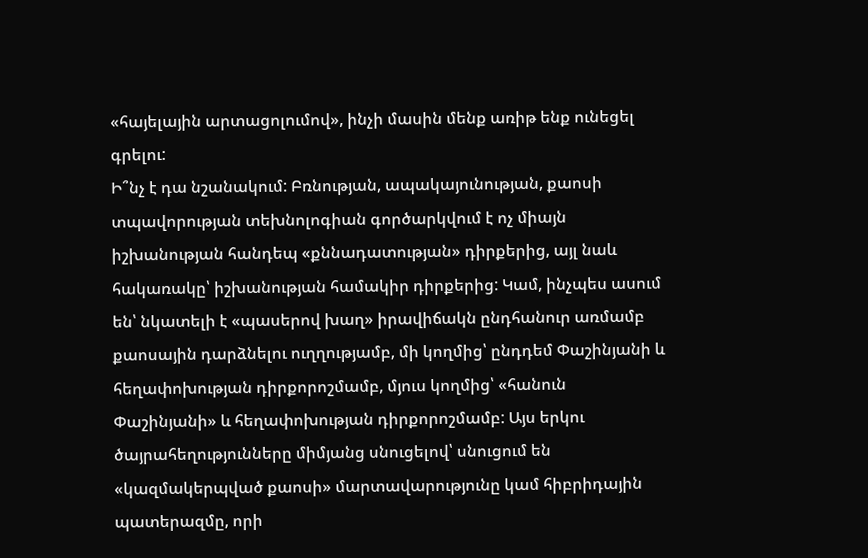«հայելային արտացոլումով», ինչի մասին մենք առիթ ենք ունեցել գրելու:
Ի՞նչ է դա նշանակում: Բռնության, ապակայունության, քաոսի տպավորության տեխնոլոգիան գործարկվում է ոչ միայն իշխանության հանդեպ «քննադատության» դիրքերից, այլ նաև հակառակը՝ իշխանության համակիր դիրքերից: Կամ, ինչպես ասում են՝ նկատելի է «պասերով խաղ» իրավիճակն ընդհանուր առմամբ քաոսային դարձնելու ուղղությամբ, մի կողմից՝ ընդդեմ Փաշինյանի և հեղափոխության դիրքորոշմամբ, մյուս կողմից՝ «հանուն Փաշինյանի» և հեղափոխության դիրքորոշմամբ: Այս երկու ծայրահեղությունները միմյանց սնուցելով՝ սնուցում են «կազմակերպված քաոսի» մարտավարությունը կամ հիբրիդային պատերազմը, որի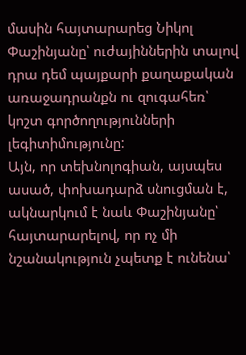մասին հայտարարեց Նիկոլ Փաշինյանը՝ ուժայիններին տալով դրա դեմ պայքարի քաղաքական առաջադրանքն ու զուգահեռ՝ կոշտ գործողությունների լեգիտիմությունը:
Այն, որ տեխնոլոգիան, այսպես ասած, փոխադարձ սնուցման է, ակնարկում է նաև Փաշինյանը՝ հայտարարելով, որ ոչ մի նշանակություն չպետք է ունենա՝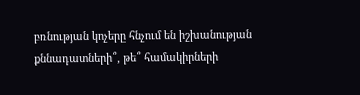բռնության կոչերը հնչում են իշխանության քննադատների՞, թե՞ համակիրների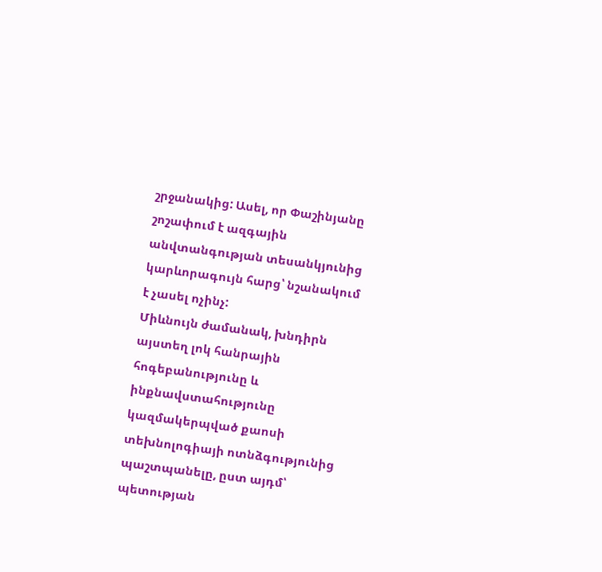շրջանակից: Ասել, որ Փաշինյանը շոշափում է ազգային անվտանգության տեսանկյունից կարևորագույն հարց՝ նշանակում է չասել ոչինչ:
Միևնույն ժամանակ, խնդիրն այստեղ լոկ հանրային հոգեբանությունը և ինքնավստահությունը կազմակերպված քաոսի տեխնոլոգիայի ոտնձգությունից պաշտպանելը, ըստ այդմ՝ պետության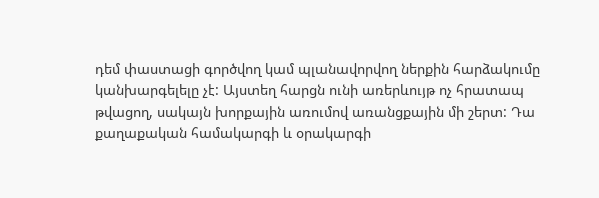դեմ փաստացի գործվող կամ պլանավորվող ներքին հարձակումը կանխարգելելը չէ: Այստեղ հարցն ունի առերևույթ ոչ հրատապ թվացող, սակայն խորքային առումով առանցքային մի շերտ: Դա քաղաքական համակարգի և օրակարգի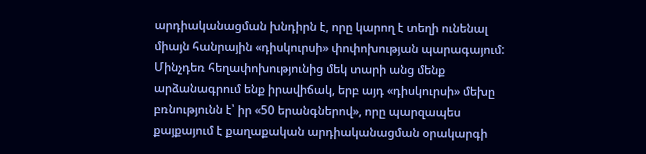արդիականացման խնդիրն է, որը կարող է տեղի ունենալ միայն հանրային «դիսկուրսի» փոփոխության պարագայում: Մինչդեռ հեղափոխությունից մեկ տարի անց մենք արձանագրում ենք իրավիճակ, երբ այդ «դիսկուրսի» մեխը բռնությունն է՝ իր «50 երանգներով», որը պարզապես քայքայում է քաղաքական արդիականացման օրակարգի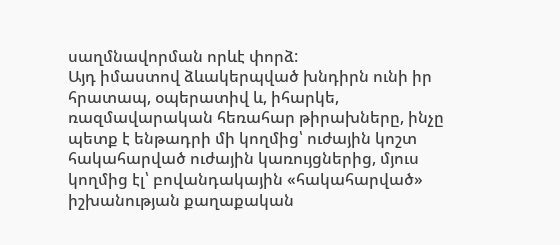սաղմնավորման որևէ փորձ:
Այդ իմաստով ձևակերպված խնդիրն ունի իր հրատապ, օպերատիվ և, իհարկե, ռազմավարական հեռահար թիրախները, ինչը պետք է ենթադրի մի կողմից՝ ուժային կոշտ հակահարված ուժային կառույցներից, մյուս կողմից էլ՝ բովանդակային «հակահարված» իշխանության քաղաքական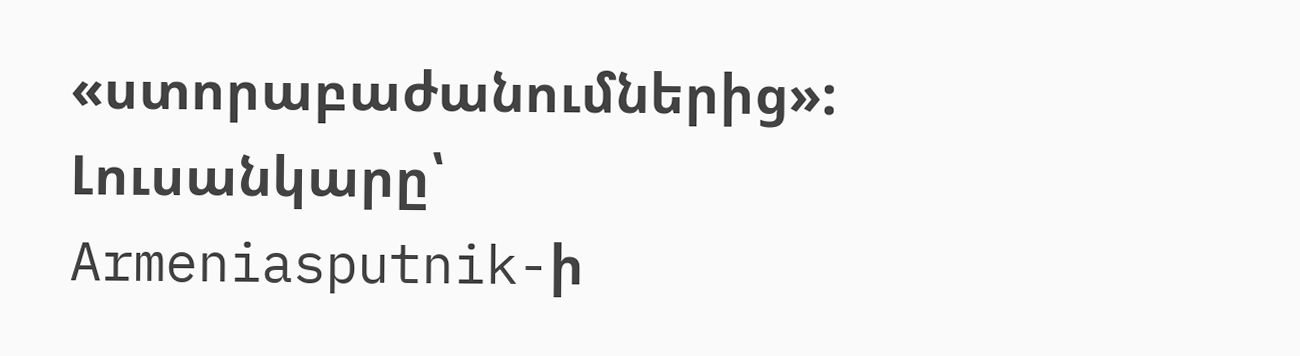«ստորաբաժանումներից»:
Լուսանկարը՝ Armeniasputnik-ի